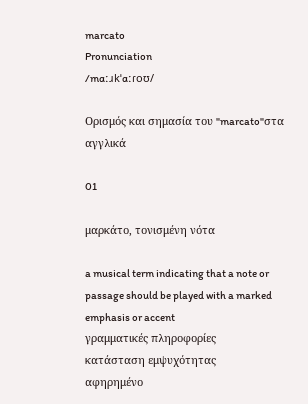marcato
Pronunciation
/mɑːɹkˈɑːɾoʊ/

Ορισμός και σημασία του "marcato"στα αγγλικά

01

μαρκάτο, τονισμένη νότα

a musical term indicating that a note or passage should be played with a marked emphasis or accent
γραμματικές πληροφορίες
κατάσταση εμψυχότητας
αφηρημένο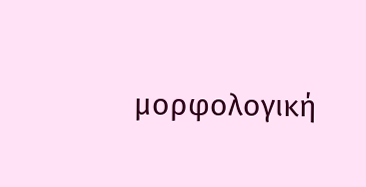μορφολογική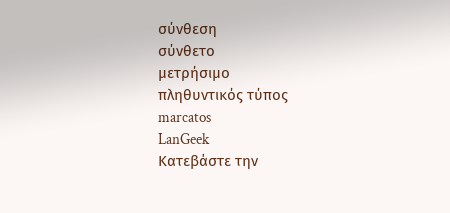σύνθεση
σύνθετο
μετρήσιμο
πληθυντικός τύπος
marcatos
LanGeek
Κατεβάστε την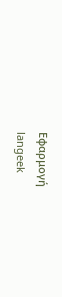Εφαρμογή
langeek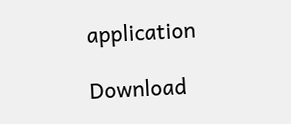application

Download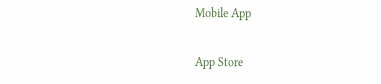Mobile App

App Store